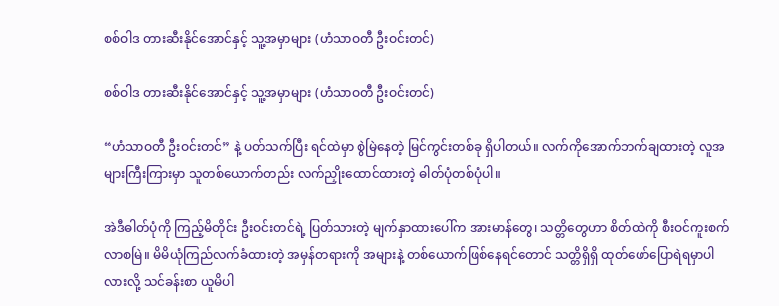စစ်ဝါဒ တားဆီးနိုင်အောင်နှင့် သူ့အမှာများ (ဟံသာဝတီ ဦးဝင်းတင်)

စစ်ဝါဒ တားဆီးနိုင်အောင်နှင့် သူ့အမှာများ (ဟံသာဝတီ ဦးဝင်းတင်)

“ဟံသာဝတီ ဦးဝင်းတင်” နဲ့ ပတ်သက်ပြီး ရင်ထဲမှာ စွဲမြဲနေတဲ့ မြင်ကွင်းတစ်ခု ရှိပါတယ်။ လက်ကိုအောက်ဘက်ချထားတဲ့ လူအများကြီးကြားမှာ သူတစ်ယောက်တည်း လက်ညှိုးထောင်ထားတဲ့ ဓါတ်ပုံတစ်ပုံပါ။

အဲဒီဓါတ်ပုံကို ကြည့်မိတိုင်း ဦးဝင်းတင်ရဲ့ ပြတ်သားတဲ့ မျက်နှာထားပေါ်က အားမာန်တွေ၊ သတ္တိတွေဟာ စိတ်ထဲကို စီးဝင်ကူးစက်လာစမြဲ။ မိမိယုံကြည်လက်ခံထားတဲ့ အမှန်တရားကို အများနဲ့ တစ်ယောက်ဖြစ်နေရင်တောင် သတ္တိရှိရှိ ထုတ်ဖော်ပြောရဲရမှာပါလားလို့ သင်ခန်းစာ ယူမိပါ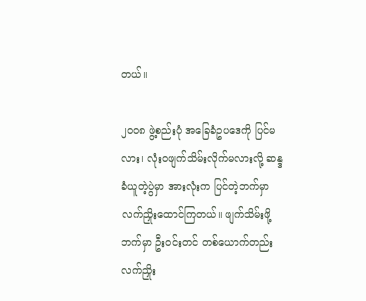တယ်။

၂၀၀၈ ဖွဲ့စည်းပုံ အခြေခံဥပဒေကို ပြင်မလား၊ လုံးဝဖျက်သိမ်းလိုက်မလားလို့ ဆန္ဒခံယူတဲ့ပွဲမှာ အားလုံးက ပြင်တဲ့ဘက်မှာ လက်ညှိုးထောင်ကြတယ်။ ဖျက်သိမ်းဖို့ ဘက်မှာ ဦးဝင်းတင် တစ်ယောက်တည်း လက်ညှိုး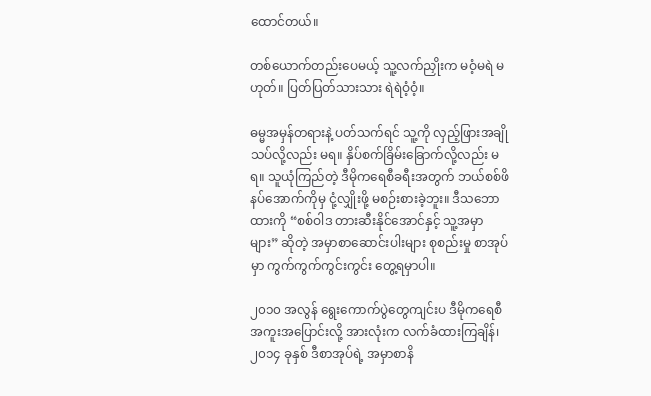ထောင်တယ်။

တစ်ယောက်တည်းပေမယ့် သူ့လက်ညှိုးက မဝံ့မရဲ မဟုတ်။ ပြတ်ပြတ်သားသား ရဲရဲဝံ့ဝံ့။

ဓမ္မအမှန်တရားနဲ့ ပတ်သက်ရင် သူ့ကို လှည့်ဖြားအချိုသပ်လို့လည်း မရ။ နှိပ်စက်ခြိမ်းခြောက်လို့လည်း မရ။ သူယုံကြည်တဲ့ ဒီမိုကရေစီခရီးအတွက် ဘယ်စစ်ဖိနပ်အောက်ကိုမှ ငုံ့လျှိုးဖို့ မစဉ်းစားခဲ့ဘူး။ ဒီသဘောထားကို “စစ်ဝါဒ တားဆီးနိုင်အောင်နှင့် သူ့အမှာများ” ဆိုတဲ့ အမှာစာဆောင်းပါးများ စုစည်းမှု စာအုပ်မှာ ကွက်ကွက်ကွင်းကွင်း တွေ့ရမှာပါ။

၂၀၁၀ အလွန် ရွေးကောက်ပွဲတွေကျင်းပ ဒီမိုကရေစီ အကူးအပြောင်းလို့ အားလုံးက လက်ခံထားကြချိန်၊ ၂၀၁၄ ခုနှစ် ဒီစာအုပ်ရဲ့ အမှာစာနိ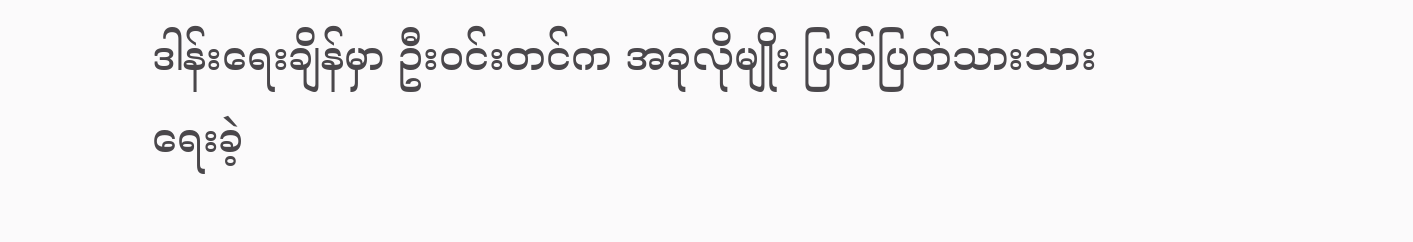ဒါန်းရေးချိန်မှာ ဦးဝင်းတင်က အခုလိုမျိုး ပြတ်ပြတ်သားသား ရေးခဲ့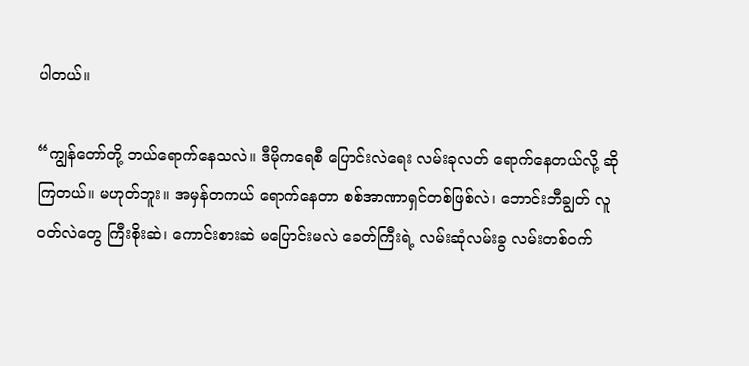ပါတယ်။

“ကျွန်တော်တို့ ဘယ်ရောက်နေသလဲ။ ဒီမိုကရေစီ ပြောင်းလဲရေး လမ်းခုလတ် ရောက်နေတယ်လို့ ဆိုကြတယ်။ မဟုတ်ဘူး။ အမှန်တကယ် ရောက်နေတာ စစ်အာဏာရှင်တစ်ဖြစ်လဲ၊ ဘောင်းဘီချွတ် လူဝတ်လဲတွေ ကြီးစိုးဆဲ၊ ကောင်းစားဆဲ မပြောင်းမလဲ ခေတ်ကြီးရဲ့ လမ်းဆုံလမ်းခွ လမ်းတစ်ဝက်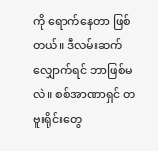ကို ရောက်နေတာ ဖြစ်တယ်။ ဒီလမ်းဆက်လျှောက်ရင် ဘာဖြစ်မလဲ။ စစ်အာဏာရှင် တဗူးရိုင်းတွေ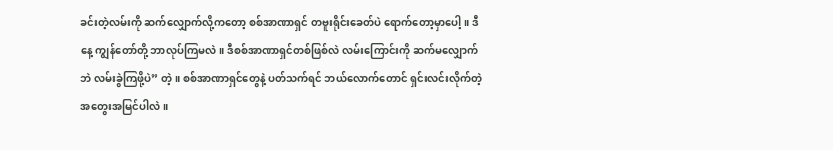ခင်းတဲ့လမ်းကို ဆက်လျှောက်လို့ကတော့ စစ်အာဏာရှင် တဗူးရိုင်းခေတ်ပဲ ရောက်တော့မှာပေါ့။ ဒီနေ့ ကျွန်တော်တို့ ဘာလုပ်ကြမလဲ။ ဒီစစ်အာဏာရှင်တစ်ဖြစ်လဲ လမ်းကြောင်းကို ဆက်မလျှောက်ဘဲ လမ်းခွဲကြဖို့ပဲ” တဲ့။ စစ်အာဏာရှင်တွေနဲ့ ပတ်သက်ရင် ဘယ်လောက်တောင် ရှင်းလင်းလိုက်တဲ့ အတွေးအမြင်ပါလဲ။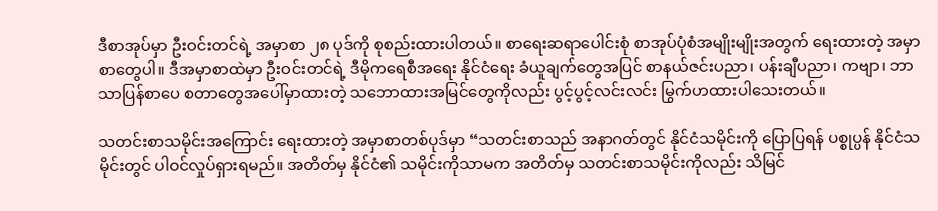ဒီစာအုပ်မှာ ဦးဝင်းတင်ရဲ့ အမှာစာ ၂၈ ပုဒ်ကို စုစည်းထားပါတယ်။ စာရေးဆရာပေါင်းစုံ စာအုပ်ပုံစံအမျိုးမျိုးအတွက် ရေးထားတဲ့ အမှာစာတွေပါ။ ဒီအမှာစာထဲမှာ ဦးဝင်းတင်ရဲ့ ဒီမိုကရေစီအရေး နိုင်ငံရေး ခံယူချက်တွေအပြင် စာနယ်ဇင်းပညာ၊ ပန်းချီပညာ၊ ကဗျာ၊ ဘာသာပြန်စာပေ စတာတွေအပေါ်မှာထားတဲ့ သဘောထားအမြင်တွေကိုလည်း ပွင့်ပွင့်လင်းလင်း မြွက်ဟထားပါသေးတယ်။

သတင်းစာသမိုင်းအကြောင်း ရေးထားတဲ့ အမှာစာတစ်ပုဒ်မှာ “သတင်းစာသည် အနာဂတ်တွင် နိုင်ငံသမိုင်းကို ပြောပြရန် ပစ္စုပ္ပန် နိုင်ငံသမိုင်းတွင် ပါဝင်လှုပ်ရှားရမည်။ အတိတ်မှ နိုင်ငံ၏ သမိုင်းကိုသာမက အတိတ်မှ သတင်းစာသမိုင်းကိုလည်း သိမြင်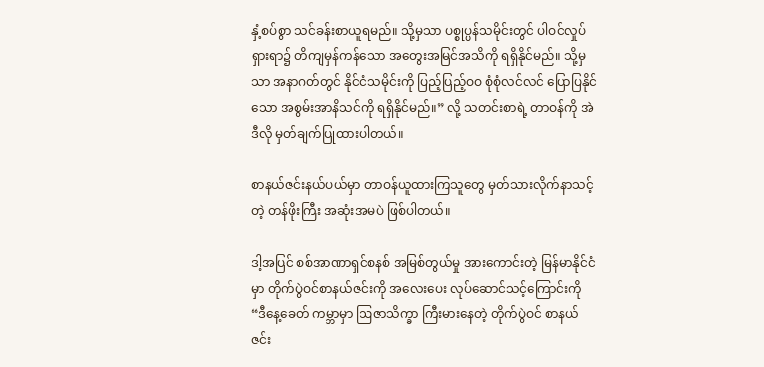နှံ့စပ်စွာ သင်ခန်းစာယူရမည်။ သို့မှသာ ပစ္စုပ္ပန်သမိုင်းတွင် ပါဝင်လှုပ်ရှားရာ၌ တိကျမှန်ကန်သော အတွေးအမြင်အသိကို ရရှိနိုင်မည်။ သို့မှသာ အနာဂတ်တွင် နိုင်ငံသမိုင်းကို ပြည့်ပြည့်ဝဝ စုံစုံလင်လင် ပြောပြနိုင်သော အစွမ်းအာနိသင်ကို ရရှိနိုင်မည်။” လို့ သတင်းစာရဲ့ တာဝန်ကို အဲဒီလို မှတ်ချက်ပြုထားပါတယ်။

စာနယ်ဇင်းနယ်ပယ်မှာ တာဝန်ယူထားကြသူတွေ မှတ်သားလိုက်နာသင့်တဲ့ တန်ဖိုးကြီး အဆုံးအမပဲ ဖြစ်ပါတယ်။

ဒါ့အပြင် စစ်အာဏာရှင်စနစ် အမြစ်တွယ်မှု အားကောင်းတဲ့ မြန်မာနိုင်ငံမှာ တိုက်ပွဲဝင်စာနယ်ဇင်းကို အလေးပေး လုပ်ဆောင်သင့်ကြောင်းကို “ဒီနေ့ခေတ် ကမ္ဘာမှာ ဩဇာသိက္ခာ ကြီးမားနေတဲ့ တိုက်ပွဲဝင် စာနယ်ဇင်း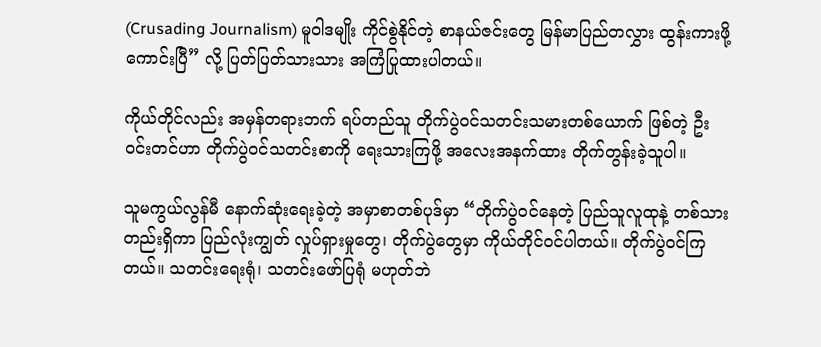(Crusading Journalism) မူဝါဒမျိုး ကိုင်စွဲနိုင်တဲ့ စာနယ်ဇင်းတွေ မြန်မာပြည်တလွှား ထွန်းကားဖို့ကောင်းပြီ” လို့ ပြတ်ပြတ်သားသား အကြံပြုထားပါတယ်။

ကိုယ်တိုင်လည်း အမှန်တရားဘက် ရပ်တည်သူ တိုက်ပွဲဝင်သတင်းသမားတစ်ယောက် ဖြစ်တဲ့ ဦးဝင်းတင်ဟာ တိုက်ပွဲဝင်သတင်းစာကို ရေးသားကြဖို့ အလေးအနက်ထား တိုက်တွန်းခဲ့သူပါ။

သူမကွယ်လွန်မီ နောက်ဆုံးရေးခဲ့တဲ့ အမှာစာတစ်ပုဒ်မှာ “တိုက်ပွဲဝင်နေတဲ့ ပြည်သူလူထုနဲ့ တစ်သားတည်းရှိကာ ပြည်လုံးကျွတ် လှုပ်ရှားမှုတွေ၊ တိုက်ပွဲတွေမှာ ကိုယ်တိုင်ဝင်ပါတယ်။ တိုက်ပွဲဝင်ကြတယ်။ သတင်းရေးရုံ၊ သတင်းဖော်ပြရုံ မဟုတ်ဘဲ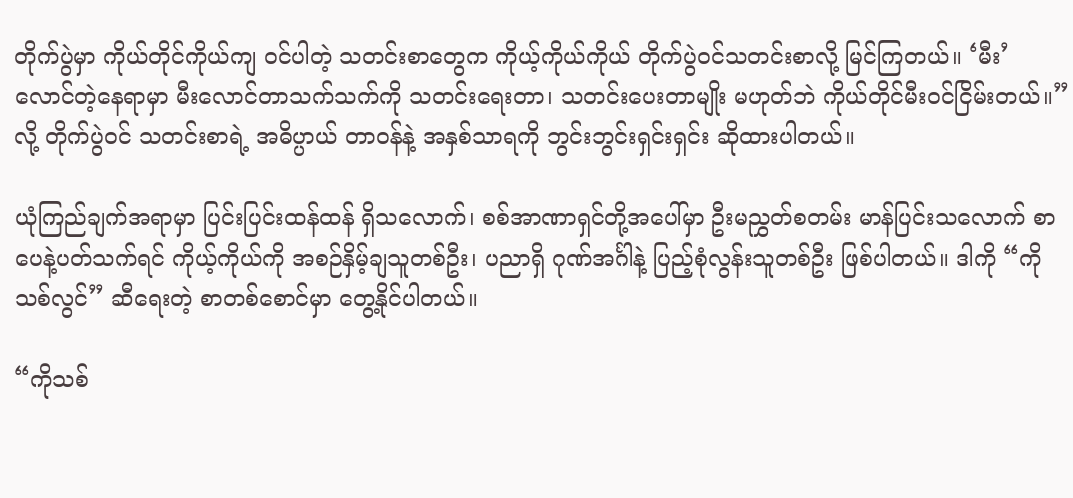တိုက်ပွဲမှာ ကိုယ်တိုင်ကိုယ်ကျ ဝင်ပါတဲ့ သတင်းစာတွေက ကိုယ့်ကိုယ်ကိုယ် တိုက်ပွဲဝင်သတင်းစာလို့ မြင်ကြတယ်။ ‘မီး’ လောင်တဲ့နေရာမှာ မီးလောင်တာသက်သက်ကို သတင်းရေးတာ၊ သတင်းပေးတာမျိုး မဟုတ်ဘဲ ကိုယ်တိုင်မီးဝင်ငြိမ်းတယ်။” လို့ တိုက်ပွဲဝင် သတင်းစာရဲ့ အဓိပ္ပာယ် တာဝန်နဲ့ အနှစ်သာရကို ဘွင်းဘွင်းရှင်းရှင်း ဆိုထားပါတယ်။

ယုံကြည်ချက်အရာမှာ ပြင်းပြင်းထန်ထန် ရှိသလောက်၊ စစ်အာဏာရှင်တို့အပေါ်မှာ ဦးမညွှတ်စတမ်း မာန်ပြင်းသလောက် စာပေနဲ့ပတ်သက်ရင် ကိုယ့်ကိုယ်ကို အစဉ်နှိမ့်ချသူတစ်ဦး၊ ပညာရှိ ဂုဏ်အင်္ဂါနဲ့ ပြည့်စုံလွန်းသူတစ်ဦး ဖြစ်ပါတယ်။ ဒါကို “ကိုသစ်လွင်” ဆီရေးတဲ့ စာတစ်စောင်မှာ တွေ့နိုင်ပါတယ်။

“ကိုသစ်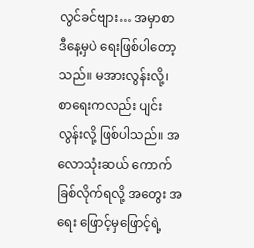လွင်ခင်ဗျား… အမှာစာ ဒီနေ့မှပဲ ရေးဖြစ်ပါတော့သည်။ မအားလွန်းလို့၊ စာရေးကလည်း ပျင်းလွန်းလို့ ဖြစ်ပါသည်။ အလောသုံးဆယ် ကောက်ခြစ်လိုက်ရလို့ အတွေး အရေး ဖြောင့်မှဖြောင့်ရဲ့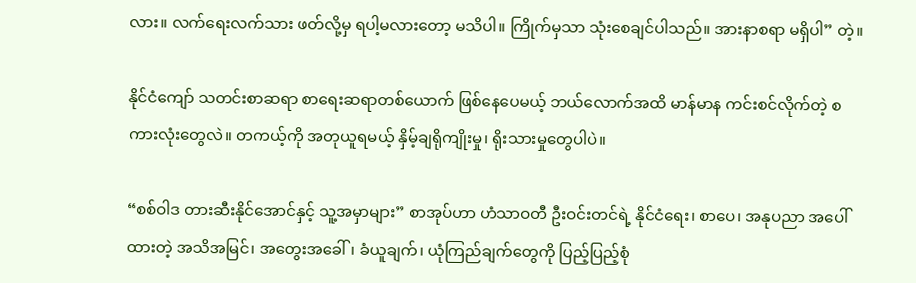လား။ လက်ရေးလက်သား ဖတ်လို့မှ ရပါ့မလားတော့ မသိပါ။ ကြိုက်မှသာ သုံးစေချင်ပါသည်။ အားနာစရာ မရှိပါ” တဲ့။

နိုင်ငံကျော် သတင်းစာဆရာ စာရေးဆရာတစ်ယောက် ဖြစ်နေပေမယ့် ဘယ်လောက်အထိ မာန်မာန ကင်းစင်လိုက်တဲ့ စကားလုံးတွေလဲ။ တကယ့်ကို အတုယူရမယ့် နှိမ့်ချရိုကျိုးမှု၊ ရိုးသားမှုတွေပါပဲ။

“စစ်ဝါဒ တားဆီးနိုင်အောင်နှင့် သူ့အမှာများ” စာအုပ်ဟာ ဟံသာဝတီ ဦးဝင်းတင်ရဲ့ နိုင်ငံရေး၊ စာပေ၊ အနုပညာ အပေါ်ထားတဲ့ အသိအမြင်၊ အတွေးအခေါ်၊ ခံယူချက်၊ ယုံကြည်ချက်တွေကို ပြည့်ပြည့်စုံ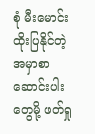စုံ မီးမောင်းထိုးပြနိုင်တဲ့ အမှာစာဆောင်းပါးတွေမို့ ဖတ်ရှု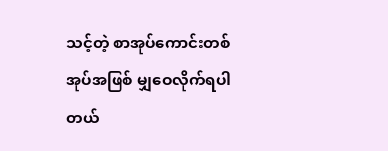သင့်တဲ့ စာအုပ်ကောင်းတစ်အုပ်အဖြစ် မျှဝေလိုက်ရပါတယ်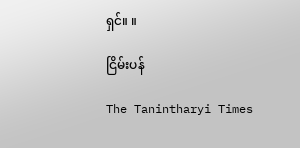ရှင်။ ။

ငြိမ်းပန်

The Tanintharyi Times